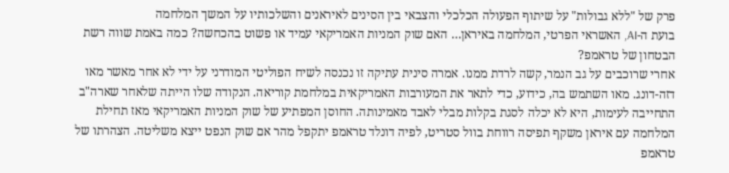פרק של "ללא גבולות" על שיתוף הפעולה הכלכלי והצבאי בין הסינים לאיראנים והשלכותיו על המשך המלחמה
בועת ה-AI, האשראי הפרטי, המלחמה באיראן… האם שוק המניות האמריקאי עמיד או פשוט בהכחשה? כמה באמת שווה רשת הבטחון של טראמפ?
אחרי שרוכבים על גב הנמר, קשה לרדת ממנו. אמרה סינית עתיקה זו נכנסה לשיח הפוליטי המודרני על ידי לא אחר מאשר מאו דזה-דונג. מאו השתמש בה, כידוע, כדי לתאר את המעורבות האמריקאית במלחמת קוריאה. הנקודה שלו הייתה שלאחר שארה"ב התחייבה לעימות, היא לא יכלה לסגת בקלות מבלי לאבד מאמינותה. החוסן המפתיע של שוק המניות האמריקאי מאז תחילת המלחמה עם איראן משקף תפיסה רווחת בוול סטריט, לפיה דונלד טראמפ יתקפל מהר אם שוק הנפט ייצא משליטה. הצהרתו של טראמפ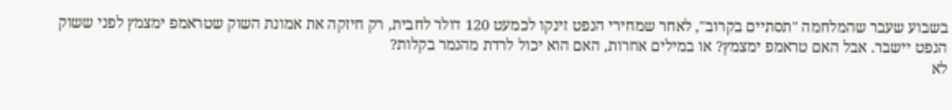בשבוע שעבר שהמלחמה "תסתיים בקרוב", לאחר שמחירי הנפט זינקו לכמעט 120 דולר לחבית, רק חיזקה את אמונת השוק שטראמפ ימצמץ לפני ששוק הנפט יישבר. אבל האם טראמפ ימצמץ? או במילים אחרות, האם הוא יכול לרדת מהנמר בקלות?
לא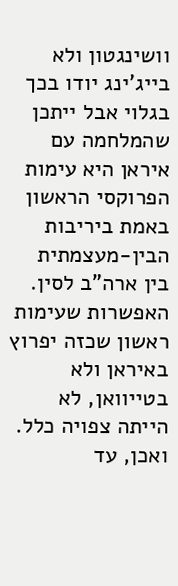וושינגטון ולא בייג'ינג יודו בכך בגלוי אבל ייתכן שהמלחמה עם איראן היא עימות הפרוקסי הראשון באמת ביריבות הבין-מעצמתית בין ארה"ב לסין. האפשרות שעימות ראשון שכזה יפרוץ באיראן ולא בטייוואן, לא הייתה צפויה כלל. ואכן, עד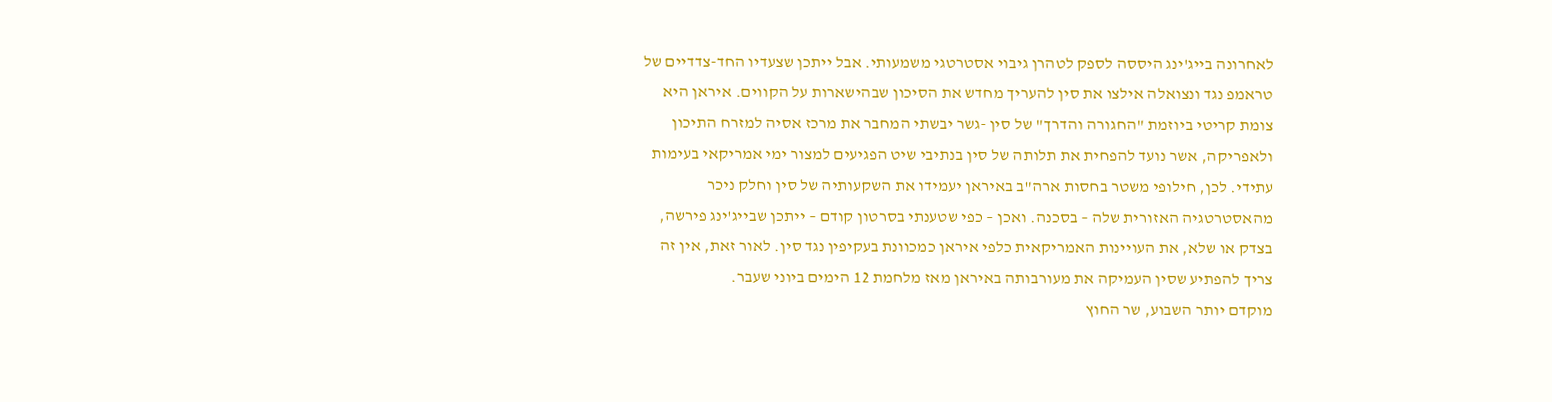לאחרונה בייג'ינג היססה לספק לטהרן גיבוי אסטרטגי משמעותי. אבל ייתכן שצעדיו החד-צדדיים של טראמפ נגד ונצואלה אילצו את סין להעריך מחדש את הסיכון שבהישארות על הקווים. איראן היא צומת קריטי ביוזמת "החגורה והדרך" של סין -גשר יבשתי המחבר את מרכז אסיה למזרח התיכון ולאפריקה, אשר נועד להפחית את תלותה של סין בנתיבי שיט הפגיעים למצור ימי אמריקאי בעימות עתידי. לכן, חילופי משטר בחסות ארה"ב באיראן יעמידו את השקעותיה של סין וחלק ניכר מהאסטרטגיה האזורית שלה – בסכנה. ואכן – כפי שטענתי בסרטון קודם – ייתכן שבייג'ינג פירשה, בצדק או שלא, את העויינות האמריקאית כלפי איראן כמכוונת בעקיפין נגד סין. לאור זאת, אין זה צריך להפתיע שסין העמיקה את מעורבותה באיראן מאז מלחמת 12 הימים ביוני שעבר.
מוקדם יותר השבוע, שר החוץ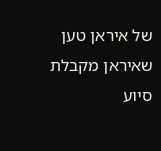של איראן טען שאיראן מקבלת סיוע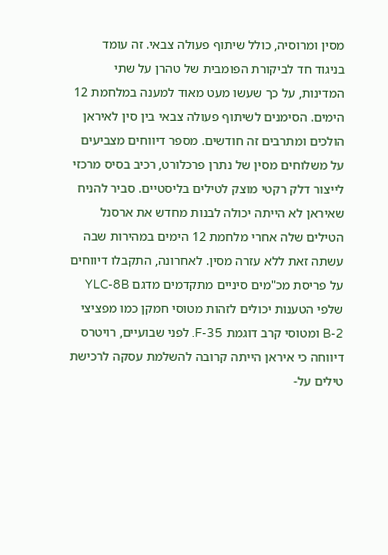מסין ומרוסיה, כולל שיתוף פעולה צבאי. זה עומד בניגוד חד לביקורת הפומבית של טהרן על שתי המדינות, על כך שעשו מעט מאוד למענה במלחמת 12 הימים. הסימנים לשיתוף פעולה צבאי בין סין לאיראן הולכים ומתרבים זה חודשים. מספר דיווחים מצביעים על משלוחים מסין של נתרן פרכלורט, רכיב בסיס מרכזי לייצור דלק רקטי מוצק לטילים בליסטיים. סביר להניח שאיראן לא הייתה יכולה לבנות מחדש את ארסנל הטילים שלה אחרי מלחמת 12 הימים במהירות שבה עשתה זאת ללא עזרה מסין. לאחרונה, התקבלו דיווחים על פריסת מכ"מים סיניים מתקדמים מדגם YLC-8B שלפי הטענות יכולים לזהות מטוסי חמקן כמו מפציצי B-2 ומטוסי קרב דוגמת F-35. לפני שבועיים, רויטרס דיווחה כי איראן הייתה קרובה להשלמת עסקה לרכישת טילים על-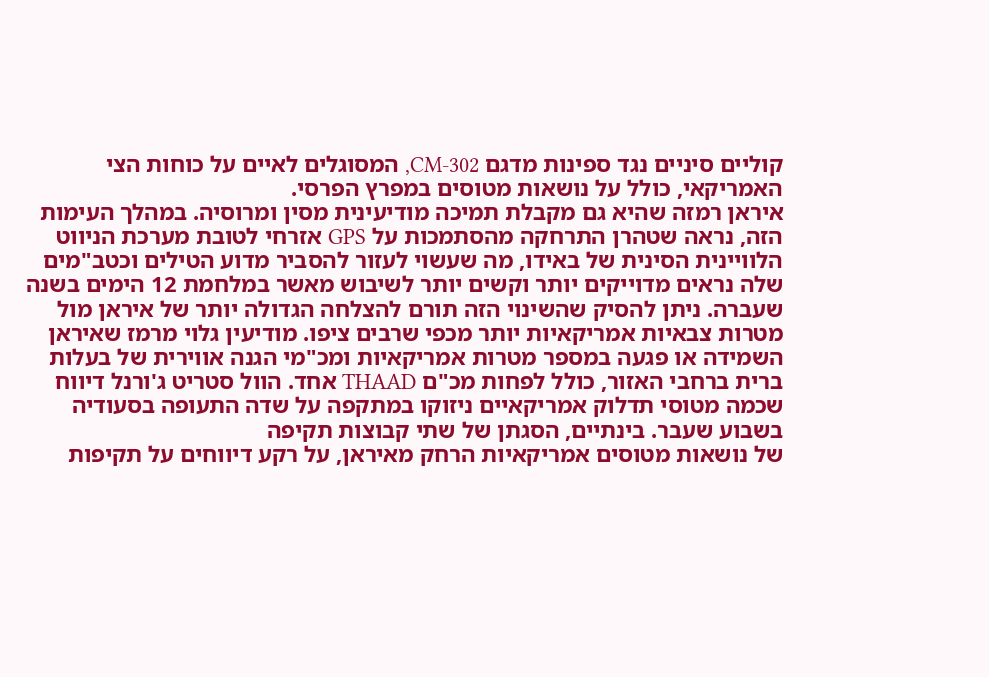קוליים סיניים נגד ספינות מדגם CM-302, המסוגלים לאיים על כוחות הצי האמריקאי, כולל על נושאות מטוסים במפרץ הפרסי.
איראן רמזה שהיא גם מקבלת תמיכה מודיעינית מסין ומרוסיה. במהלך העימות הזה, נראה שטהרן התרחקה מהסתמכות על GPS אזרחי לטובת מערכת הניווט הלוויינית הסינית של באידו, מה שעשוי לעזור להסביר מדוע הטילים וכטב"מים שלה נראים מדוייקים יותר וקשים יותר לשיבוש מאשר במלחמת 12 הימים בשנה שעברה. ניתן להסיק שהשינוי הזה תורם להצלחה הגדולה יותר של איראן מול מטרות צבאיות אמריקאיות יותר מכפי שרבים ציפו. מודיעין גלוי מרמז שאיראן השמידה או פגעה במספר מטרות אמריקאיות ומכ"מי הגנה אווירית של בעלות ברית ברחבי האזור, כולל לפחות מכ"ם THAAD אחד. הוול סטריט ג'ורנל דיווח שכמה מטוסי תדלוק אמריקאיים ניזוקו במתקפה על שדה התעופה בסעודיה בשבוע שעבר. בינתיים, הסגתן של שתי קבוצות תקיפה
של נושאות מטוסים אמריקאיות הרחק מאיראן, על רקע דיווחים על תקיפות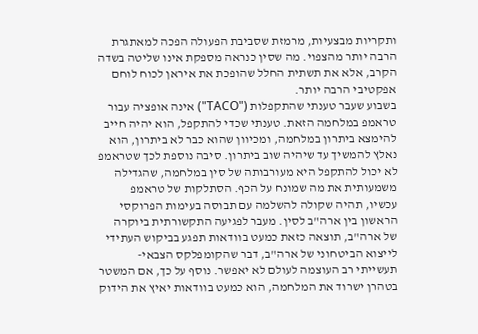ותקריות מבצעיות, מרמזת שסביבת הפעולה הפכה למאתגרת הרבה יותר מהצפוי. מה שסין כנראה מספקת אינו שליטה בשדה הקרב, אלא את תשתית החלל שהופכת את איראן לכוח לוחם אפקטיבי הרבה יותר.
בשבוע שעבר טענתי שהתקפלות ("TACO") אינה אופציה עבור טראמפ במלחמה הזאת. טענתי שכדי להתקפל, הוא יהיה חייב להימצא ביתרון במלחמה, ומכיוון שהוא כבר לא ביתרון, הוא נאלץ להמשיך עד שיהיה שוב ביתרון. סיבה נוספת לכך שטראמפ לא יכול להתקפל היא מעורבותה של סין במלחמה, שהגדילה משמעותית את מה שמונח על הכף. הסתלקות של טראמפ עכשיו, תהיה שקולה להשלמה עם תבוסה בעימות הפרוקסי הראשון בין ארה"ב לסין. מעבר לפגיעה התקשורתית ביוקרה של ארה"ב, תוצאה כזאת כמעט בוודאות תפגע בביקוש העתידי לייצוא הביטחוני של ארה"ב, דבר שהקומפלקס הצבאי-תעשייתי רב העוצמה לעולם לא יאפשר. נוסף על כך, אם המשטר בטהרן ישרוד את המלחמה, הוא כמעט בוודאות יאיץ את הידוק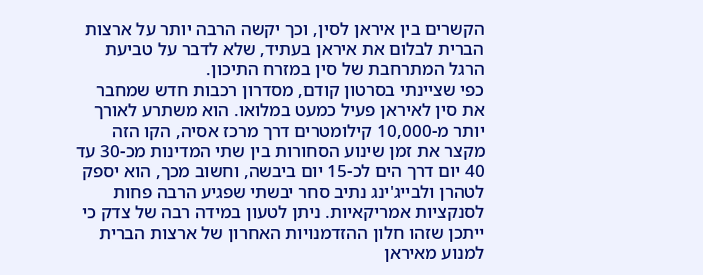הקשרים בין איראן לסין, וכך יקשה הרבה יותר על ארצות הברית לבלום את איראן בעתיד, שלא לדבר על טביעת הרגל המתרחבת של סין במזרח התיכון.
כפי שציינתי בסרטון קודם, מסדרון רכבות חדש שמחבר את סין לאיראן פעיל כמעט במלואו. הוא משתרע לאורך יותר מ-10,000 קילומטרים דרך מרכז אסיה, הקו הזה מקצר את זמן שינוע הסחורות בין שתי המדינות מכ-30 עד 40 יום דרך הים לכ-15 יום ביבשה, וחשוב מכך, הוא יספק לטהרן ולבייג'ינג נתיב סחר יבשתי שפגיע הרבה פחות לסנקציות אמריקאיות. ניתן לטעון במידה רבה של צדק כי ייתכן שזהו חלון ההזדמנויות האחרון של ארצות הברית למנוע מאיראן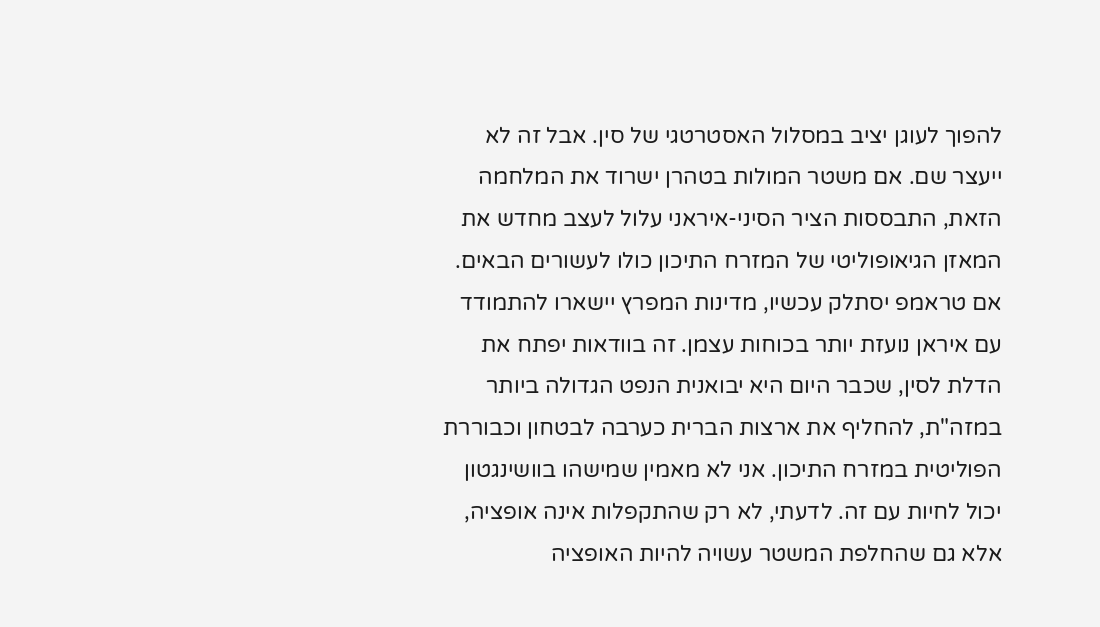להפוך לעוגן יציב במסלול האסטרטגי של סין. אבל זה לא ייעצר שם. אם משטר המולות בטהרן ישרוד את המלחמה הזאת, התבססות הציר הסיני-איראני עלול לעצב מחדש את המאזן הגיאופוליטי של המזרח התיכון כולו לעשורים הבאים. אם טראמפ יסתלק עכשיו, מדינות המפרץ יישארו להתמודד עם איראן נועזת יותר בכוחות עצמן. זה בוודאות יפתח את הדלת לסין, שכבר היום היא יבואנית הנפט הגדולה ביותר במזה"ת, להחליף את ארצות הברית כערבה לבטחון וכבוררת הפוליטית במזרח התיכון. אני לא מאמין שמישהו בוושינגטון יכול לחיות עם זה. לדעתי, לא רק שהתקפלות אינה אופציה, אלא גם שהחלפת המשטר עשויה להיות האופציה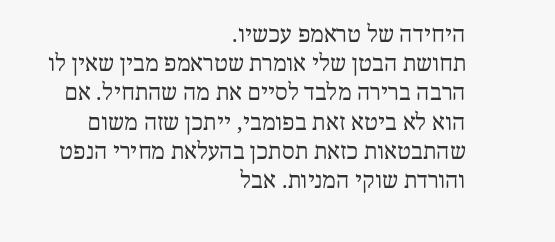היחידה של טראמפ עכשיו.
תחושת הבטן שלי אומרת שטראמפ מבין שאין לו הרבה ברירה מלבד לסיים את מה שהתחיל. אם הוא לא ביטא זאת בפומבי, ייתכן שזה משום שהתבטאות כזאת תסתכן בהעלאת מחירי הנפט והורדת שוקי המניות. אבל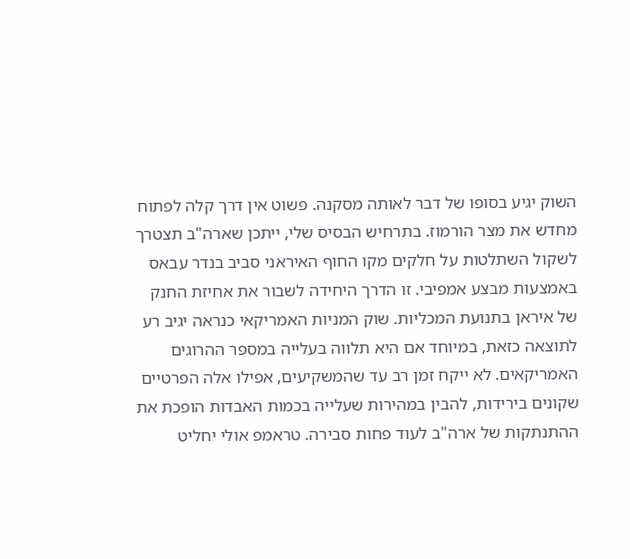השוק יגיע בסופו של דבר לאותה מסקנה. פשוט אין דרך קלה לפתוח מחדש את מצר הורמוז. בתרחיש הבסיס שלי, ייתכן שארה"ב תצטרך לשקול השתלטות על חלקים מקו החוף האיראני סביב בנדר עבאס באמצעות מבצע אמפיבי. זו הדרך היחידה לשבור את אחיזת החנק של איראן בתנועת המכליות. שוק המניות האמריקאי כנראה יגיב רע לתוצאה כזאת, במיוחד אם היא תלווה בעלייה במספר ההרוגים האמריקאים. לא ייקח זמן רב עד שהמשקיעים, אפילו אלה הפרטיים שקונים בירידות, להבין במהירות שעלייה בכמות האבדות הופכת את ההתנתקות של ארה"ב לעוד פחות סבירה. טראמפ אולי יחליט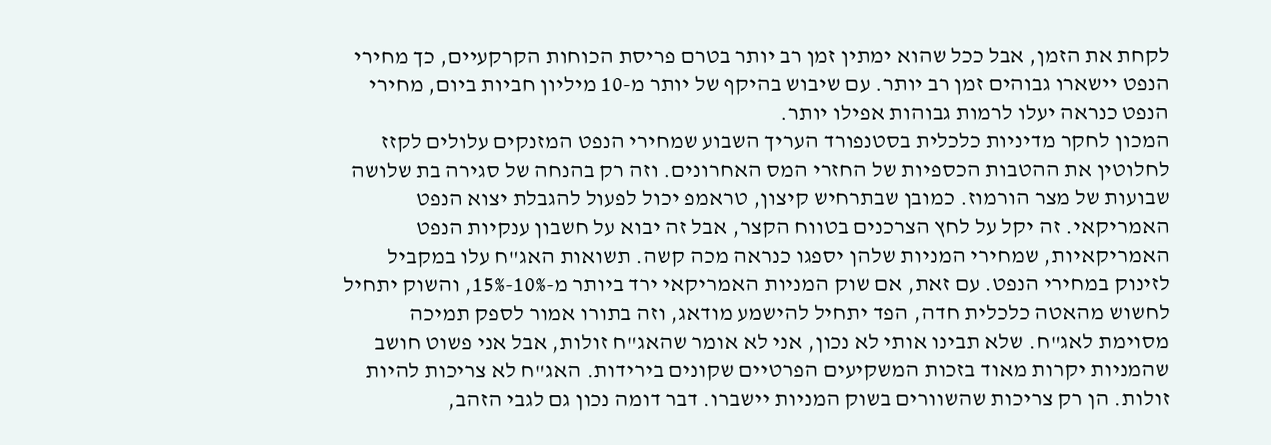לקחת את הזמן, אבל ככל שהוא ימתין זמן רב יותר בטרם פריסת הכוחות הקרקעיים, כך מחירי הנפט יישארו גבוהים זמן רב יותר. עם שיבוש בהיקף של יותר מ-10 מיליון חביות ביום, מחירי הנפט כנראה יעלו לרמות גבוהות אפילו יותר.
המכון לחקר מדיניות כלכלית בסטנפורד העריך השבוע שמחירי הנפט המזנקים עלולים לקזז לחלוטין את ההטבות הכספיות של החזרי המס האחרונים. וזה רק בהנחה של סגירה בת שלושה שבועות של מצר הורמוז. כמובן שבתרחיש קיצון, טראמפ יכול לפעול להגבלת יצוא הנפט האמריקאי. זה יקל על לחץ הצרכנים בטווח הקצר, אבל זה יבוא על חשבון ענקיות הנפט האמריקאיות, שמחירי המניות שלהן יספגו כנראה מכה קשה. תשואות האג"ח עלו במקביל לזינוק במחירי הנפט. עם זאת, אם שוק המניות האמריקאי ירד ביותר מ-10%-15%, והשוק יתחיל לחשוש מהאטה כלכלית חדה, הפד יתחיל להישמע מודאג, וזה בתורו אמור לספק תמיכה מסוימת לאג"ח. שלא תבינו אותי לא נכון, אני לא אומר שהאג"ח זולות, אבל אני פשוט חושב שהמניות יקרות מאוד בזכות המשקיעים הפרטיים שקונים בירידות. האג"ח לא צריכות להיות זולות. הן רק צריכות שהשוורים בשוק המניות יישברו. דבר דומה נכון גם לגבי הזהב,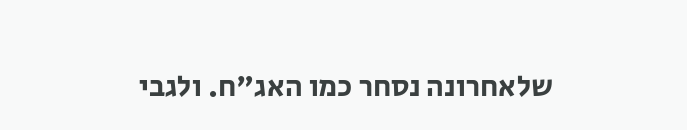שלאחרונה נסחר כמו האג"ח. ולגבי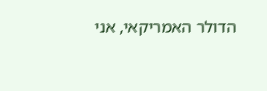הדולר האמריקאי, אני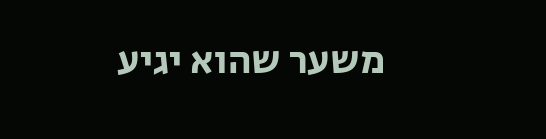משער שהוא יגיע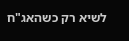לשיא רק כשהאג"ח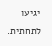יגיעו לתחתית.